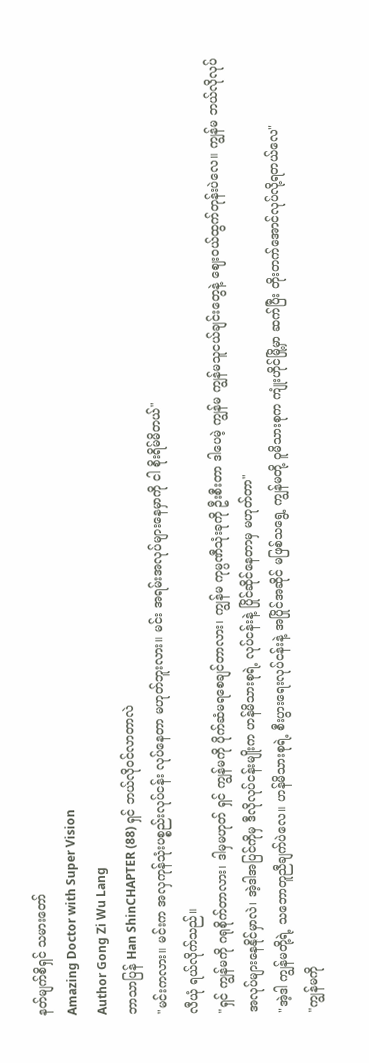နတ်မျက်စိရှင် သမားတော်
Amazing Doctor with Super Vision
Author Gong Zi Wu Lang
ဘာသာပြန် Han ShinCHAPTER (88) ရှင် ဘယ်လိုဝင်လာတာလဲ
"မင်းကလား။ မင်းက အလှကုန်သုံးပစ္စည်းလုပ်ငန်း လုပ်နေတာ မဟုတ်ဘူးလား။ မင်း အရမ်းအလုပ်များနေမှာကို ငါ စိုးရိမ်မိတယ်"
လီယုံ ရယ်လိုက်သည်။
"ရှင် ကျွန်မကို ဂရုစိုက်တာလား၊ ဒါမှမဟုတ် ရှင် ကျွန်မကို ပိုက်ဆံမရစေချင်တာလား၊ ကျွန်မ ကုမ္ပဏီသုံးခုကို ဦးစီးတာ ဒါပေမဲ့ ကျွန်မ ကျွန်မသူငယ်ချင်းတွေနဲ့ ဈေးဝယ်ထွက်တုန်းပဲလေ။ ကျွန်မ ဘယ်လိုလုပ် အလုပ်များနေနိုင်မှာလဲ၊ အဲ့ဒါအပြင်ကိုမှ ဒီလိုလုပ်ငန်းမျိုးက ဟန်မိသားစုရဲ့ လုပ်ငန်းနဲ့ ပြိုင်ဆိုင်နေတာမှ မဟုတ်တာ"
"အဲ့ဒါ ကျွန်မတို့ရဲ့ သဘောတူညီချက်ပဲလေ။ ဟန်မိသားစုရဲ့ စီးပွားရေးလုပ်ငန်းနဲ့ အပြိုင်အဆိုင် မဖြစ်သရွေ့ ကျွန်မတို့ ဝူမိသားစုက ကျုံးဟိုင်မြို့မှာ ဆက်ပြီး တိုးတက်အောင်လုပ်လို့ရတယ်လေ"
"ကျွန်မကို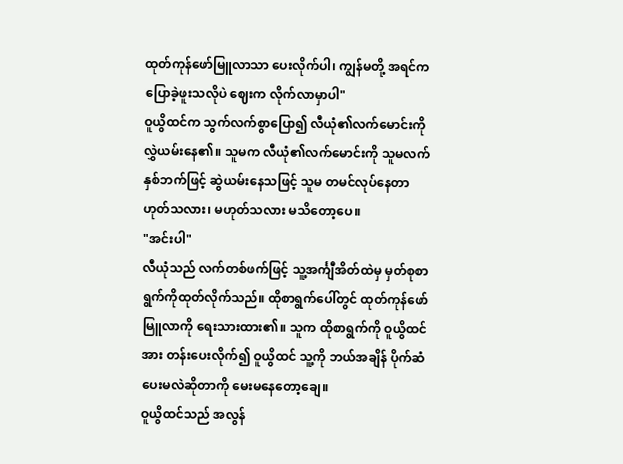ထုတ်ကုန်ဖော်မြူလာသာ ပေးလိုက်ပါ၊ ကျွန်မတို့ အရင်ကပြောခဲ့ဖူးသလိုပဲ ဈေးက လိုက်လာမှာပါ"
ဝူယွိထင်က သွက်လက်စွာပြော၍ လီယုံ၏လက်မောင်းကို လွှဲယမ်းနေ၏။ သူမက လီယုံ၏လက်မောင်းကို သူမလက်နှစ်ဘက်ဖြင့် ဆွဲယမ်းနေသဖြင့် သူမ တမင်လုပ်နေတာ ဟုတ်သလား၊ မဟုတ်သလား မသိတော့ပေ။
"အင်းပါ"
လီယုံသည် လက်တစ်ဖက်ဖြင့် သူ့အင်္ကျီအိတ်ထဲမှ မှတ်စုစာရွက်ကိုထုတ်လိုက်သည်။ ထိုစာရွက်ပေါ်တွင် ထုတ်ကုန်ဖော်မြူလာကို ရေးသားထား၏။ သူက ထိုစာရွက်ကို ဝူယွိထင်အား တန်းပေးလိုက်၍ ဝူယွိထင် သူ့ကို ဘယ်အချိန် ပိုက်ဆံပေးမလဲဆိုတာကို မေးမနေတော့ချေ။
ဝူယွိထင်သည် အလွန်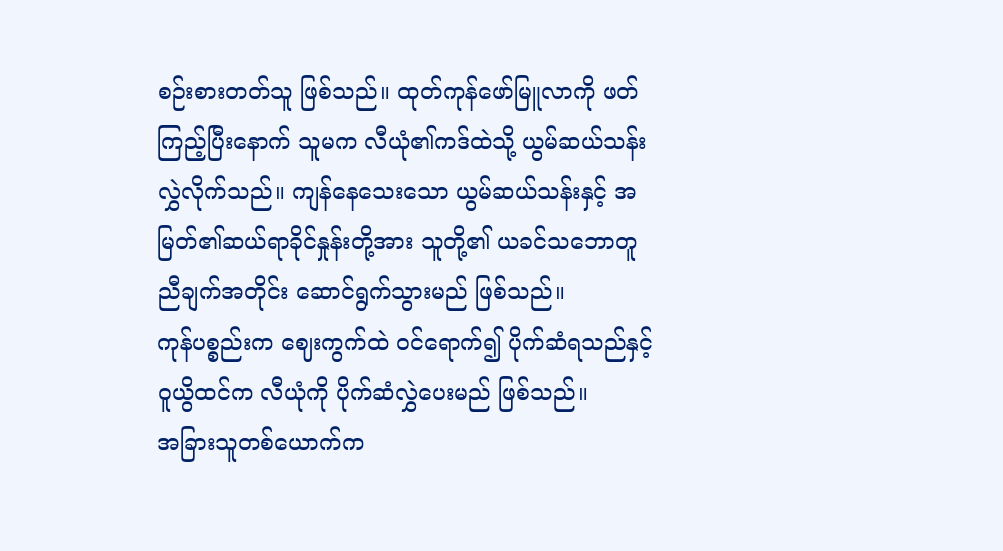စဉ်းစားတတ်သူ ဖြစ်သည်။ ထုတ်ကုန်ဖော်မြူလာကို ဖတ်ကြည့်ပြီးနောက် သူမက လီယုံ၏ကဒ်ထဲသို့ ယွမ်ဆယ်သန်း လွှဲလိုက်သည်။ ကျန်နေသေးသော ယွမ်ဆယ်သန်းနှင့် အမြတ်၏ဆယ်ရာခိုင်နှုန်းတို့အား သူတို့၏ ယခင်သဘောတူညီချက်အတိုင်း ဆောင်ရွက်သွားမည် ဖြစ်သည်။
ကုန်ပစ္စည်းက ဈေးကွက်ထဲ ဝင်ရောက်၍ ပိုက်ဆံရသည်နှင့် ဝူယွိထင်က လီယုံကို ပိုက်ဆံလွှဲပေးမည် ဖြစ်သည်။
အခြားသူတစ်ယောက်က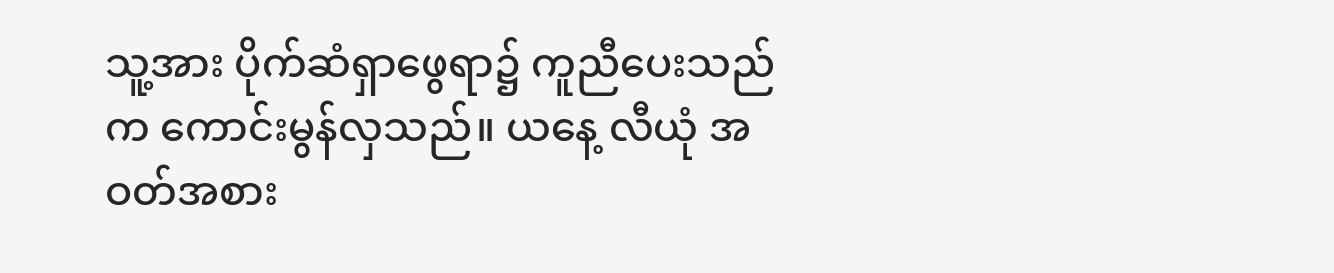သူ့အား ပိုက်ဆံရှာဖွေရာ၌ ကူညီပေးသည်က ကောင်းမွန်လှသည်။ ယနေ့ လီယုံ အဝတ်အစား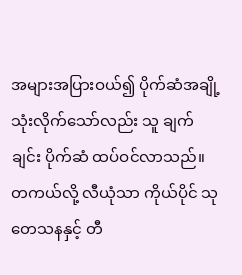အများအပြားဝယ်၍ ပိုက်ဆံအချို့ သုံးလိုက်သော်လည်း သူ ချက်ချင်း ပိုက်ဆံ ထပ်ဝင်လာသည်။
တကယ်လို့ လီယုံသာ ကိုယ်ပိုင် သုတေသနနှင့် တီ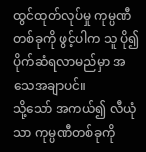ထွင်ထုတ်လုပ်မှု ကုမ္ပဏီတစ်ခုကို ဖွင့်ပါက သူ ပို၍ပိုက်ဆံရလာမည်မှာ အသေအချာပင်။
သို့သော် အကယ်၍ လီယုံသာ ကုမ္ပဏီတစ်ခုကို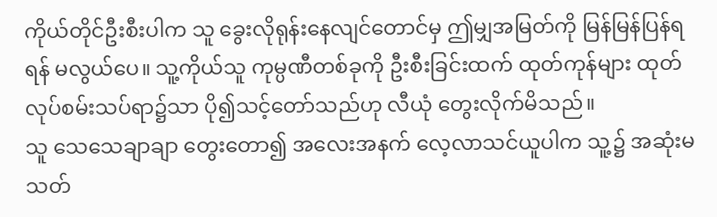ကိုယ်တိုင်ဦးစီးပါက သူ ခွေးလိုရုန်းနေလျင်တောင်မှ ဤမျှအမြတ်ကို မြန်မြန်ပြန်ရရန် မလွယ်ပေ။ သူ့ကိုယ်သူ ကုမ္ပဏီတစ်ခုကို ဦးစီးခြင်းထက် ထုတ်ကုန်များ ထုတ်လုပ်စမ်းသပ်ရာ၌သာ ပို၍သင့်တော်သည်ဟု လီယုံ တွေးလိုက်မိသည်။
သူ သေသေချာချာ တွေးတော၍ အလေးအနက် လေ့လာသင်ယူပါက သူ့၌ အဆုံးမသတ်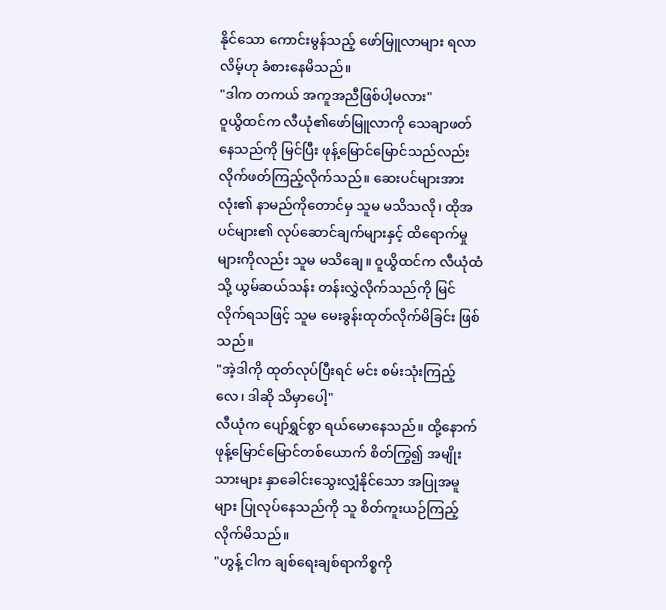နိုင်သော ကောင်းမွန်သည့် ဖော်မြူလာများ ရလာလိမ့်ဟု ခံစားနေမိသည်။
"ဒါက တကယ် အကူအညီဖြစ်ပါ့မလား"
ဝူယွိထင်က လီယုံ၏ဖော်မြူလာကို သေချာဖတ်နေသည်ကို မြင်ပြီး ဖုန့်မြောင်မြောင်သည်လည်း လိုက်ဖတ်ကြည့်လိုက်သည်။ ဆေးပင်များအားလုံး၏ နာမည်ကိုတောင်မှ သူမ မသိသလို၊ ထိုအပင်များ၏ လုပ်ဆောင်ချက်များနှင့် ထိရောက်မှုများကိုလည်း သူမ မသိချေ။ ဝူယွိထင်က လီယုံထံသို့ ယွမ်ဆယ်သန်း တန်းလွှဲလိုက်သည်ကို မြင်လိုက်ရသဖြင့် သူမ မေးခွန်းထုတ်လိုက်မိခြင်း ဖြစ်သည်။
"အဲ့ဒါကို ထုတ်လုပ်ပြီးရင် မင်း စမ်းသုံးကြည့်လေ၊ ဒါဆို သိမှာပေါ့"
လီယုံက ပျော်ရွှင်စွာ ရယ်မောနေသည်။ ထို့နောက် ဖုန့်မြောင်မြောင်တစ်ယောက် စိတ်ကြွ၍ အမျိုးသားများ နှာခေါင်းသွေးလျှံနိုင်သော အပြုအမူများ ပြုလုပ်နေသည်ကို သူ စိတ်ကူးယဉ်ကြည့် လိုက်မိသည်။
"ဟွန့် ငါက ချစ်ရေးချစ်ရာကိစ္စကို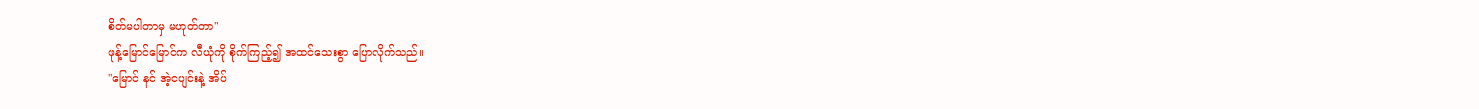စိတ်မပါတာမှ မဟုတ်တာ"
ဖုန့်မြောင်မြောင်က လီယုံကို စိုက်ကြည့်၍ အထင်သေးစွာ ပြောလိုက်သည်။
"မြောင် နင် အဲ့ငပျင်းနဲ့ အိပ်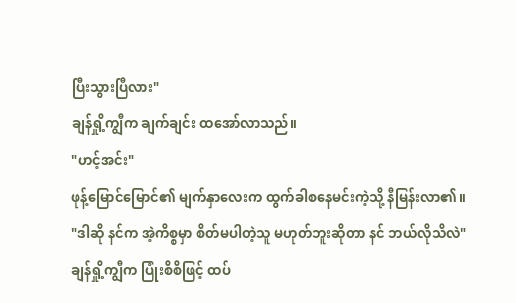ပြီးသွားပြီလား"
ချန်ရှို့ကျွီက ချက်ချင်း ထအော်လာသည်။
"ဟင့်အင်း"
ဖုန့်မြောင်မြောင်၏ မျက်နှာလေးက ထွက်ခါစနေမင်းကဲ့သို့ နီမြန်းလာ၏။
"ဒါဆို နင်က အဲ့ကိစ္စမှာ စိတ်မပါတဲ့သူ မဟုတ်ဘူးဆိုတာ နင် ဘယ်လိုသိလဲ"
ချန်ရှို့ကျွီက ပြုံးစိစိဖြင့် ထပ်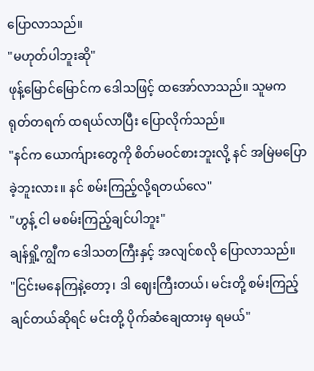ပြောလာသည်။
"မဟုတ်ပါဘူးဆို"
ဖုန့်မြောင်မြောင်က ဒေါသဖြင့် ထအော်လာသည်။ သူမက ရုတ်တရက် ထရယ်လာပြီး ပြောလိုက်သည်။
"နင်က ယောက်ျားတွေကို စိတ်မဝင်စားဘူးလို့ နင် အမြဲမပြောခဲ့ဘူးလား။ နင် စမ်းကြည့်လို့ရတယ်လေ"
"ဟွန့် ငါ မစမ်းကြည့်ချင်ပါဘူး"
ချန်ရှို့ကျွီက ဒေါသတကြီးနှင့် အလျင်စလို ပြောလာသည်။
"ငြင်းမနေကြနဲ့တော့၊ ဒါ ဈေးကြီးတယ်၊ မင်းတို့ စမ်းကြည့်ချင်တယ်ဆိုရင် မင်းတို့ ပိုက်ဆံချေထားမှ ရမယ်"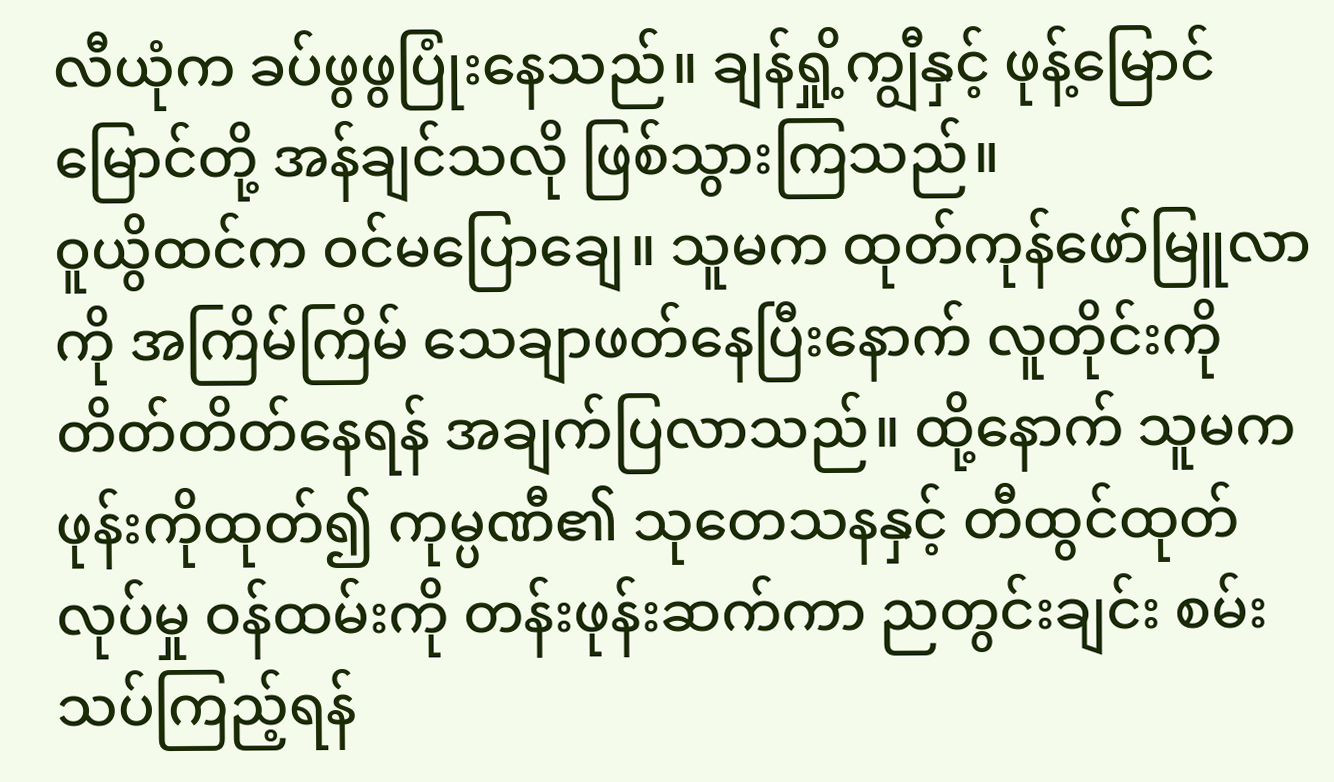လီယုံက ခပ်ဖွဖွပြုံးနေသည်။ ချန်ရှို့ကျွီနှင့် ဖုန့်မြောင်မြောင်တို့ အန်ချင်သလို ဖြစ်သွားကြသည်။
ဝူယွိထင်က ဝင်မပြောချေ။ သူမက ထုတ်ကုန်ဖော်မြူလာကို အကြိမ်ကြိမ် သေချာဖတ်နေပြီးနောက် လူတိုင်းကို တိတ်တိတ်နေရန် အချက်ပြလာသည်။ ထို့နောက် သူမက ဖုန်းကိုထုတ်၍ ကုမ္ပဏီ၏ သုတေသနနှင့် တီထွင်ထုတ်လုပ်မှု ဝန်ထမ်းကို တန်းဖုန်းဆက်ကာ ညတွင်းချင်း စမ်းသပ်ကြည့်ရန်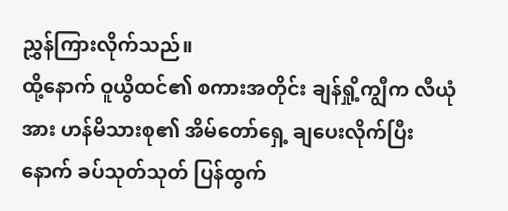ညွှန်ကြားလိုက်သည်။
ထို့နောက် ဝူယွိထင်၏ စကားအတိုင်း ချန်ရှို့ကျွီက လီယုံအား ဟန်မိသားစု၏ အိမ်တော်ရှေ့ ချပေးလိုက်ပြီးနောက် ခပ်သုတ်သုတ် ပြန်ထွက်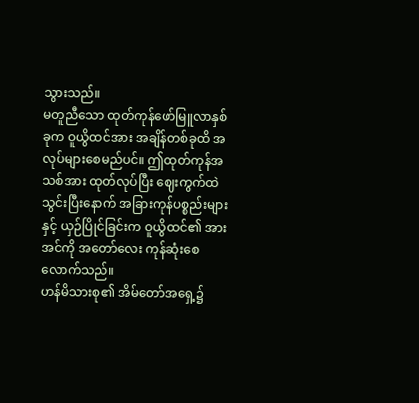သွားသည်။
မတူညီသော ထုတ်ကုန်ဖော်မြူလာနှစ်ခုက ဝူယွိထင်အား အချိန်တစ်ခုထိ အလုပ်များစေမည်ပင်။ ဤထုတ်ကုန်အသစ်အား ထုတ်လုပ်ပြီး ဈေးကွက်ထဲ သွင်းပြီးနောက် အခြားကုန်ပစ္စည်းများနှင့် ယှဉ်ပြိုင်ခြင်းက ဝူယွိထင်၏ အားအင်ကို အတော်လေး ကုန်ဆုံးစေလောက်သည်။
ဟန်မိသားစု၏ အိမ်တော်အရှေ့၌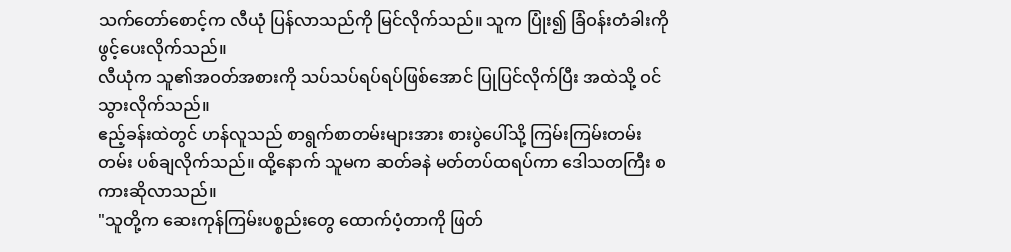သက်တော်စောင့်က လီယုံ ပြန်လာသည်ကို မြင်လိုက်သည်။ သူက ပြုံး၍ ခြံဝန်းတံခါးကို ဖွင့်ပေးလိုက်သည်။
လီယုံက သူ၏အဝတ်အစားကို သပ်သပ်ရပ်ရပ်ဖြစ်အောင် ပြုပြင်လိုက်ပြီး အထဲသို့ ဝင်သွားလိုက်သည်။
ဧည့်ခန်းထဲတွင် ဟန်လူသည် စာရွက်စာတမ်းများအား စားပွဲပေါ်သို့ ကြမ်းကြမ်းတမ်းတမ်း ပစ်ချလိုက်သည်။ ထို့နောက် သူမက ဆတ်ခနဲ မတ်တပ်ထရပ်ကာ ဒေါသတကြီး စကားဆိုလာသည်။
"သူတို့က ဆေးကုန်ကြမ်းပစ္စည်းတွေ ထောက်ပံ့တာကို ဖြတ်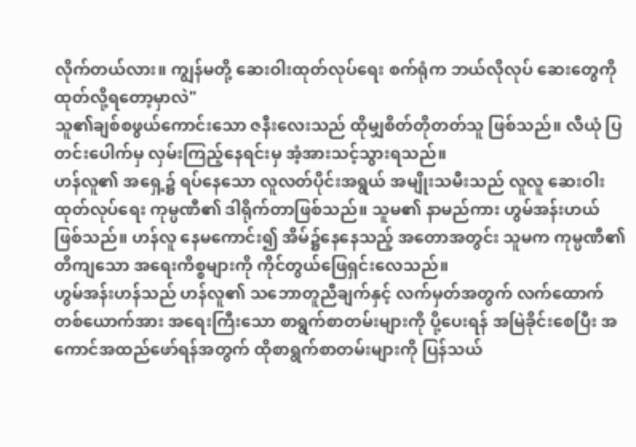လိုက်တယ်လား။ ကျွန်မတို့ ဆေးဝါးထုတ်လုပ်ရေး စက်ရုံက ဘယ်လိုလုပ် ဆေးတွေကို ထုတ်လို့ရတော့မှာလဲ"
သူ၏ချစ်စဖွယ်ကောင်းသော ဇနီးလေးသည် ထိုမျှစိတ်တိုတတ်သူ ဖြစ်သည်။ လီယုံ ပြတင်းပေါက်မှ လှမ်းကြည့်နေရင်းမှ အံ့အားသင့်သွားရသည်။
ဟန်လူ၏ အရှေ့၌ ရပ်နေသော လူလတ်ပိုင်းအရွယ် အမျိုးသမီးသည် လူလူ ဆေးဝါးထုတ်လုပ်ရေး ကုမ္ပဏီ၏ ဒါရိုက်တာဖြစ်သည်။ သူမ၏ နာမည်ကား ဟွမ်အန်းဟယ်ဖြစ်သည်။ ဟန်လူ နေမကောင်း၍ အိမ်၌နေနေသည့် အတောအတွင်း သူမက ကုမ္ပဏီ၏ တိကျသော အရေးကိစ္စများကို ကိုင်တွယ်ဖြေရှင်းလေသည်။
ဟွမ်အန်းဟန်သည် ဟန်လူ၏ သဘောတူညီချက်နှင့် လက်မှတ်အတွက် လက်ထောက်တစ်ယောက်အား အရေးကြီးသော စာရွက်စာတမ်းများကို ပို့ပေးရန် အမြဲခိုင်းစေပြီး အကောင်အထည်ဖော်ရန်အတွက် ထိုစာရွက်စာတမ်းများကို ပြန်သယ်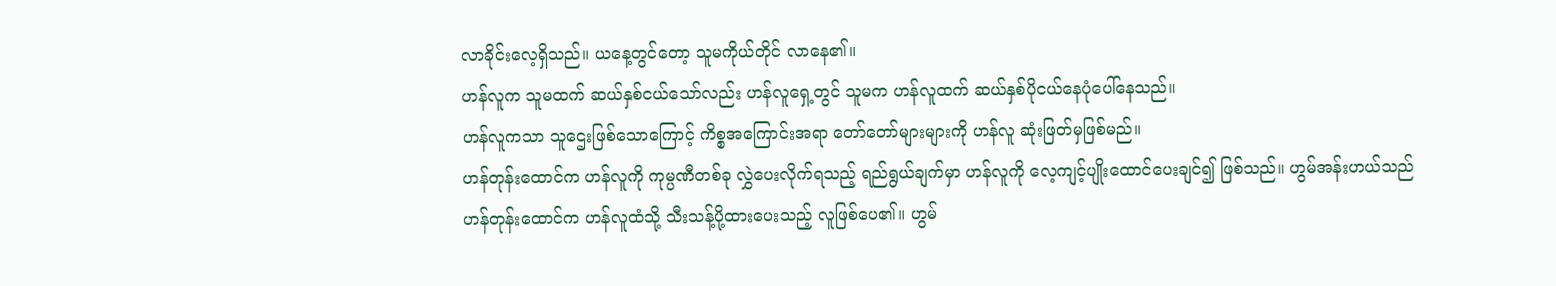လာခိုင်းလေ့ရှိသည်။ ယနေ့တွင်တော့ သူမကိုယ်တိုင် လာနေ၏။
ဟန်လူက သူမထက် ဆယ်နှစ်ငယ်သော်လည်း ဟန်လူရှေ့တွင် သူမက ဟန်လူထက် ဆယ်နှစ်ပိုငယ်နေပုံပေါ်နေသည်။
ဟန်လူကသာ သူဌေးဖြစ်သောကြောင့် ကိစ္စအကြောင်းအရာ တော်တော်များများကို ဟန်လူ ဆုံးဖြတ်မှဖြစ်မည်။
ဟန်တုန်းထောင်က ဟန်လူကို ကုမ္ပဏီတစ်ခု လွှဲပေးလိုက်ရသည့် ရည်ရွယ်ချက်မှာ ဟန်လူကို လေ့ကျင့်ပျိုးထောင်ပေးချင်၍ ဖြစ်သည်။ ဟွမ်အန်းဟယ်သည် ဟန်တုန်းထောင်က ဟန်လူထံသို့ သီးသန့်ပို့ထားပေးသည့် လူဖြစ်ပေ၏။ ဟွမ်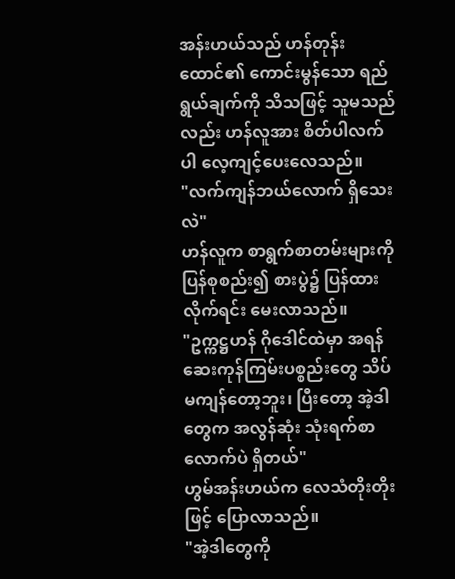အန်းဟယ်သည် ဟန်တုန်းထောင်၏ ကောင်းမွန်သော ရည်ရွယ်ချက်ကို သိသဖြင့် သူမသည်လည်း ဟန်လူအား စိတ်ပါလက်ပါ လေ့ကျင့်ပေးလေသည်။
"လက်ကျန်ဘယ်လောက် ရှိသေးလဲ"
ဟန်လူက စာရွက်စာတမ်းများကို ပြန်စုစည်း၍ စားပွဲ၌ ပြန်ထားလိုက်ရင်း မေးလာသည်။
"ဥက္ကဋ္ဌဟန် ဂိုဒေါင်ထဲမှာ အရန်ဆေးကုန်ကြမ်းပစ္စည်းတွေ သိပ်မကျန်တော့ဘူး၊ ပြီးတော့ အဲ့ဒါတွေက အလွန်ဆုံး သုံးရက်စာလောက်ပဲ ရှိတယ်"
ဟွမ်အန်းဟယ်က လေသံတိုးတိုးဖြင့် ပြောလာသည်။
"အဲ့ဒါတွေကို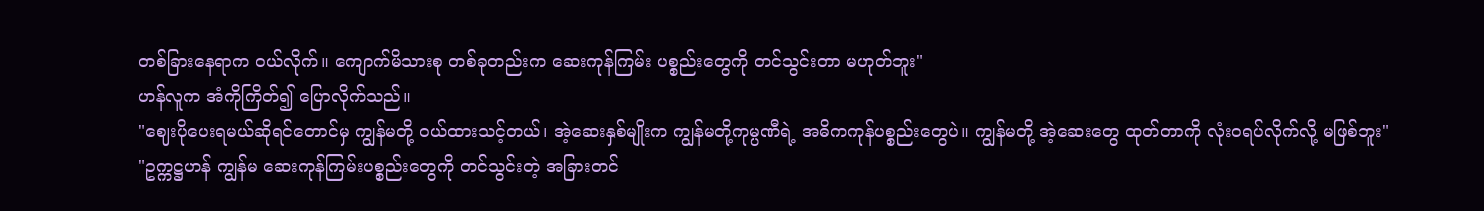တစ်ခြားနေရာက ဝယ်လိုက်။ ကျောက်မိသားစု တစ်ခုတည်းက ဆေးကုန်ကြမ်း ပစ္စည်းတွေကို တင်သွင်းတာ မဟုတ်ဘူး"
ဟန်လူက အံကိုကြိတ်၍ ပြောလိုက်သည်။
"ဈေးပိုပေးရမယ်ဆိုရင်တောင်မှ ကျွန်မတို့ ဝယ်ထားသင့်တယ်၊ အဲ့ဆေးနှစ်မျိုးက ကျွန်မတို့ကုမ္ပဏီရဲ့ အဓိကကုန်ပစ္စည်းတွေပဲ။ ကျွန်မတို့ အဲ့ဆေးတွေ ထုတ်တာကို လုံးဝရပ်လိုက်လို့ မဖြစ်ဘူး"
"ဥက္ကဋ္ဌဟန် ကျွန်မ ဆေးကုန်ကြမ်းပစ္စည်းတွေကို တင်သွင်းတဲ့ အခြားတင်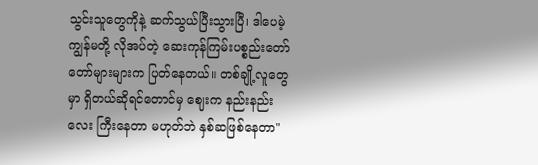သွင်းသူတွေကိုနဲ့ ဆက်သွယ်ပြီးသွားပြီ၊ ဒါပေမဲ့ ကျွန်မတို့ လိုအပ်တဲ့ ဆေးကုန်ကြမ်းပစ္စည်းတော်တော်များများက ပြတ်နေတယ်။ တစ်ချို့လူတွေမှာ ရှိတယ်ဆိုရင်တောင်မှ ဈေးက နည်းနည်းလေး ကြီးနေတာ မဟုတ်ဘဲ နှစ်ဆဖြစ်နေတာ"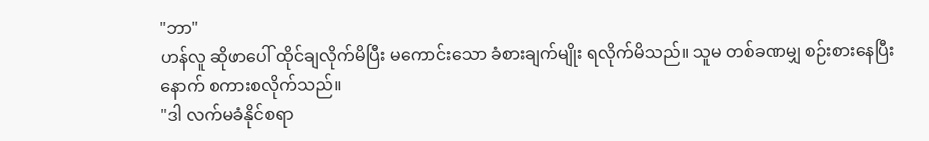"ဘာ"
ဟန်လူ ဆိုဖာပေါ် ထိုင်ချလိုက်မိပြီး မကောင်းသော ခံစားချက်မျိုး ရလိုက်မိသည်။ သူမ တစ်ခဏမျှ စဉ်းစားနေပြီးနောက် စကားစလိုက်သည်။
"ဒါ လက်မခံနိုင်စရာ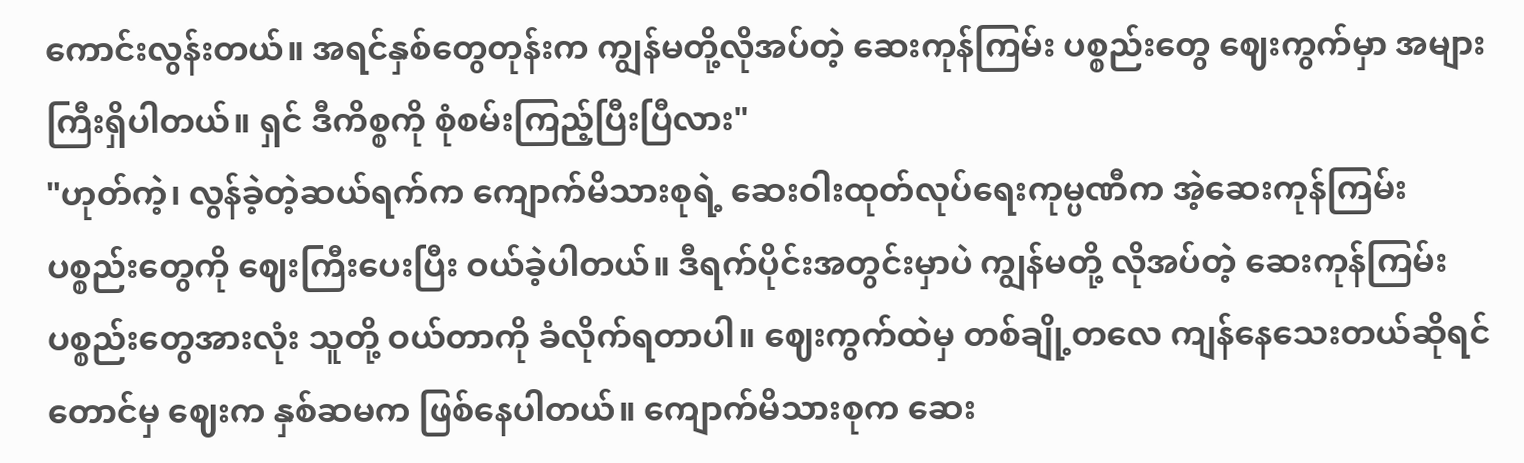ကောင်းလွန်းတယ်။ အရင်နှစ်တွေတုန်းက ကျွန်မတို့လိုအပ်တဲ့ ဆေးကုန်ကြမ်း ပစ္စည်းတွေ ဈေးကွက်မှာ အများကြီးရှိပါတယ်။ ရှင် ဒီကိစ္စကို စုံစမ်းကြည့်ပြီးပြီလား"
"ဟုတ်ကဲ့၊ လွန်ခဲ့တဲ့ဆယ်ရက်က ကျောက်မိသားစုရဲ့ ဆေးဝါးထုတ်လုပ်ရေးကုမ္ပဏီက အဲ့ဆေးကုန်ကြမ်း ပစ္စည်းတွေကို ဈေးကြီးပေးပြီး ဝယ်ခဲ့ပါတယ်။ ဒီရက်ပိုင်းအတွင်းမှာပဲ ကျွန်မတို့ လိုအပ်တဲ့ ဆေးကုန်ကြမ်း ပစ္စည်းတွေအားလုံး သူတို့ ဝယ်တာကို ခံလိုက်ရတာပါ။ ဈေးကွက်ထဲမှ တစ်ချို့တလေ ကျန်နေသေးတယ်ဆိုရင်တောင်မှ ဈေးက နှစ်ဆမက ဖြစ်နေပါတယ်။ ကျောက်မိသားစုက ဆေး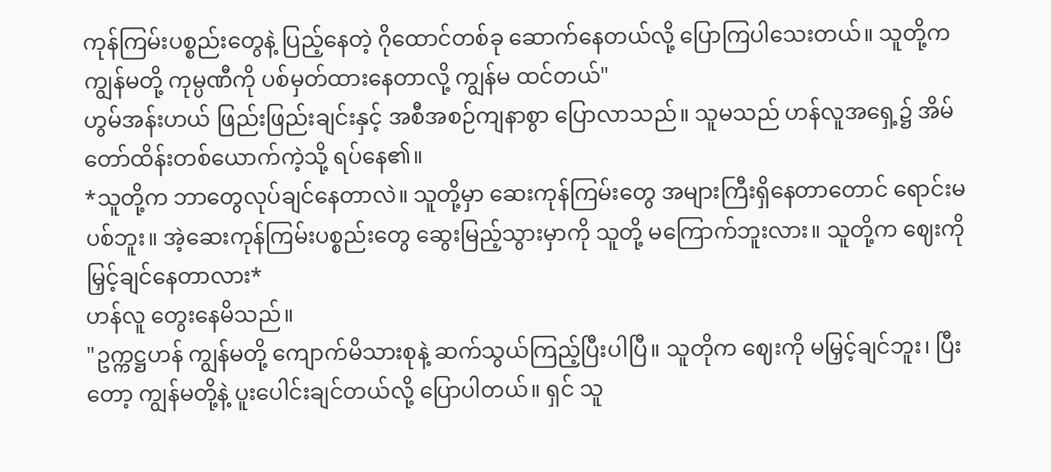ကုန်ကြမ်းပစ္စည်းတွေနဲ့ ပြည့်နေတဲ့ ဂိုထောင်တစ်ခု ဆောက်နေတယ်လို့ ပြောကြပါသေးတယ်။ သူတို့က ကျွန်မတို့ ကုမ္ပဏီကို ပစ်မှတ်ထားနေတာလို့ ကျွန်မ ထင်တယ်"
ဟွမ်အန်းဟယ် ဖြည်းဖြည်းချင်းနှင့် အစီအစဉ်ကျနာစွာ ပြောလာသည်။ သူမသည် ဟန်လူအရှေ့၌ အိမ်တော်ထိန်းတစ်ယောက်ကဲ့သို့ ရပ်နေ၏။
*သူတို့က ဘာတွေလုပ်ချင်နေတာလဲ။ သူတို့မှာ ဆေးကုန်ကြမ်းတွေ အများကြီးရှိနေတာတောင် ရောင်းမပစ်ဘူး။ အဲ့ဆေးကုန်ကြမ်းပစ္စည်းတွေ ဆွေးမြည့်သွားမှာကို သူတို့ မကြောက်ဘူးလား။ သူတို့က ဈေးကိုမြှင့်ချင်နေတာလား*
ဟန်လူ တွေးနေမိသည်။
"ဥက္ကဋ္ဌဟန် ကျွန်မတို့ ကျောက်မိသားစုနဲ့ ဆက်သွယ်ကြည့်ပြီးပါပြီ။ သူတိုက ဈေးကို မမြှင့်ချင်ဘူး၊ ပြီးတော့ ကျွန်မတို့နဲ့ ပူးပေါင်းချင်တယ်လို့ ပြောပါတယ်။ ရှင် သူ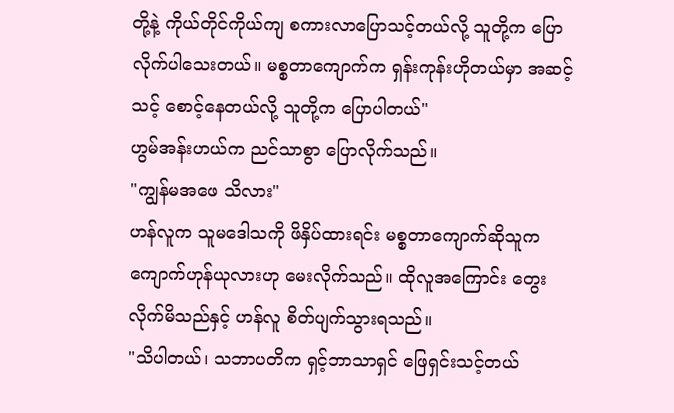တို့နဲ့ ကိုယ်တိုင်ကိုယ်ကျ စကားလာပြောသင့်တယ်လို့ သူတို့က ပြောလိုက်ပါသေးတယ်။ မစ္စတာကျောက်က ရှန်းကုန်းဟိုတယ်မှာ အဆင့်သင့် စောင့်နေတယ်လို့ သူတို့က ပြောပါတယ်"
ဟွမ်အန်းဟယ်က ညင်သာစွာ ပြောလိုက်သည်။
"ကျွန်မအဖေ သိလား"
ဟန်လူက သူမဒေါသကို ဖိနှိပ်ထားရင်း မစ္စတာကျောက်ဆိုသူက ကျောက်ဟုန်ယုလားဟု မေးလိုက်သည်။ ထိုလူအကြောင်း တွေးလိုက်မိသည်နှင့် ဟန်လူ စိတ်ပျက်သွားရသည်။
"သိပါတယ်၊ သဘာပတိက ရှင့်ဘာသာရှင် ဖြေရှင်းသင့်တယ်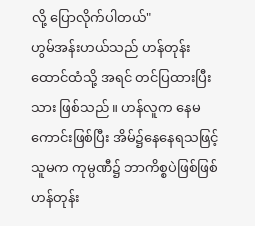လို့ ပြောလိုက်ပါတယ်"
ဟွမ်အန်းဟယ်သည် ဟန်တုန်းထောင်ထံသို့ အရင် တင်ပြထားပြီးသား ဖြစ်သည်။ ဟန်လူက နေမကောင်းဖြစ်ပြီး အိမ်၌နေနေရသဖြင့် သူမက ကုမ္ပဏီ၌ ဘာကိစ္စပဲဖြစ်ဖြစ် ဟန်တုန်း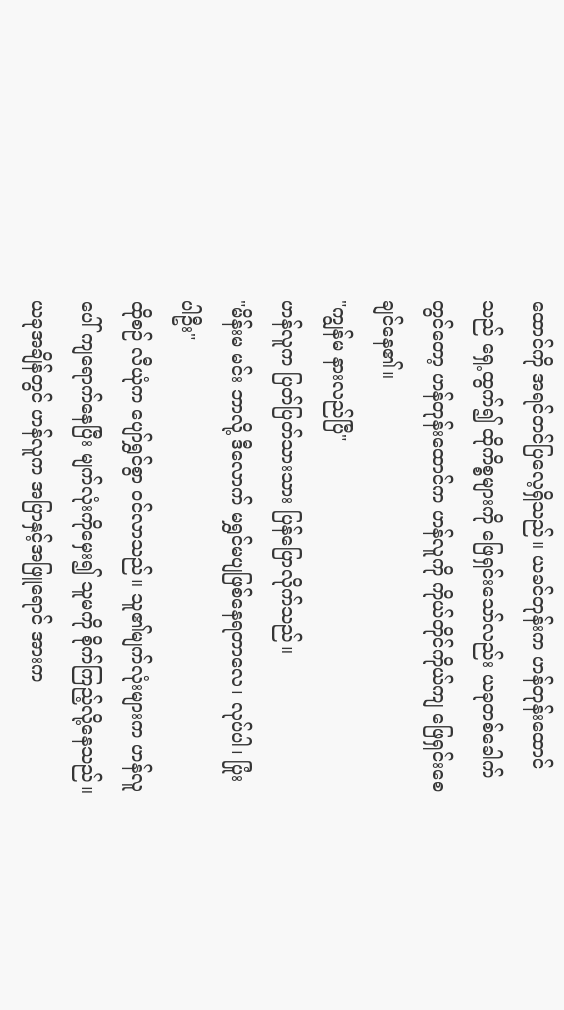ထောင်ကို အရင်တင်ပြလေ့ရှိသည်။ ယခင်တုန်းက ဟန်တုန်းထောင်သည် ရှေ့ထွက်၍ ထိုကိစ္စများကို ဖြေရှင်းသော်လည်း ယခုတစ်ခေါက်တွင်တော့ ဟန်တုန်းထောင်က ဟန်လူကို ကိုယ်တိုင်ကိုယ်ကျ ဖြေရှင်းစေချင်နေ၏။
"ကျွန်မ နားလည်ပြီ"
ဟန်လူက ပြတ်ပြတ်သားသား ပြန်ပြောလိုက်သည်။
"မိန်းမ မင်း ဘာလို့ ဒီလောက် မရွှင်မပျဖြစ်နေရတာလေ၊ လုပ်ပါ၊ ပြုံးပါဦး"
ထိုစဉ် လီယုံက ပျော်ရွှင်စွာ ဝင်လာသည်။ သူ၏မျက်လုံးများက ဟန်လူပေါ် ကျရောက်နေပြီး မျက်လုံးကိုမှေး၍ သူမကို စိုက်ကြည့်လို့နေသည်။
ယခုအချိန်တွင် ဟန်လူက အပြာနှင့်အဖြူရောင် အားက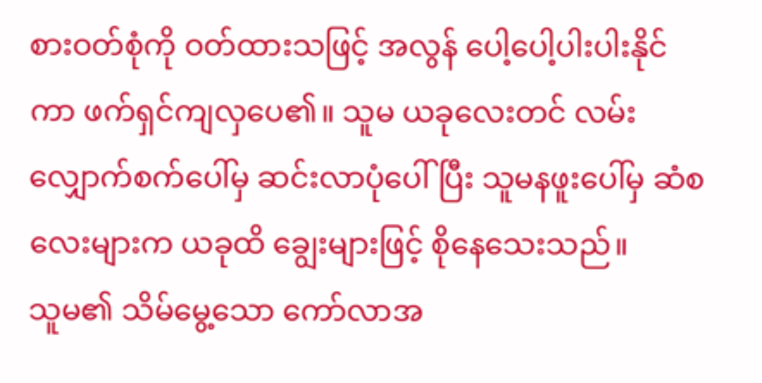စားဝတ်စုံကို ဝတ်ထားသဖြင့် အလွန် ပေါ့ပေါ့ပါးပါးနိုင်ကာ ဖက်ရှင်ကျလှပေ၏။ သူမ ယခုလေးတင် လမ်းလျှောက်စက်ပေါ်မှ ဆင်းလာပုံပေါ်ပြီး သူမနဖူးပေါ်မှ ဆံစလေးများက ယခုထိ ချွေးများဖြင့် စိုနေသေးသည်။
သူမ၏ သိမ်မွေ့သော ကော်လာအ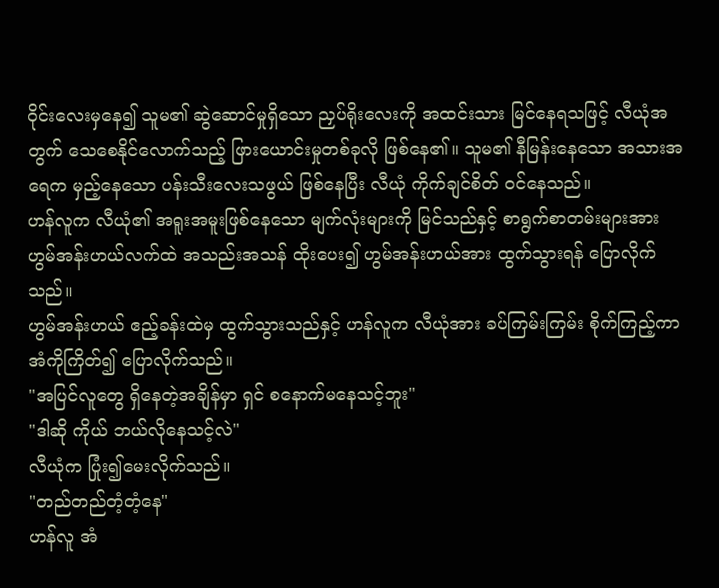ဝိုင်းလေးမှနေ၍ သူမ၏ ဆွဲဆောင်မှုရှိသော ညှပ်ရိုးလေးကို အထင်းသား မြင်နေရသဖြင့် လီယုံအတွက် သေစေနိုင်လောက်သည့် ဖြားယောင်းမှုတစ်ခုလို ဖြစ်နေ၏။ သူမ၏ နီမြန်းနေသော အသားအရေက မှည့်နေသော ပန်းသီးလေးသဖွယ် ဖြစ်နေပြီး လီယုံ ကိုက်ချင်စိတ် ဝင်နေသည်။
ဟန်လူက လီယုံ၏ အရူးအမူးဖြစ်နေသော မျက်လုံးများကို မြင်သည်နှင့် စာရွက်စာတမ်းများအား ဟွမ်အန်းဟယ်လက်ထဲ အသည်းအသန် ထိုးပေး၍ ဟွမ်အန်းဟယ်အား ထွက်သွားရန် ပြောလိုက်သည်။
ဟွမ်အန်းဟယ် ဧည့်ခန်းထဲမှ ထွက်သွားသည်နှင့် ဟန်လူက လီယုံအား ခပ်ကြမ်းကြမ်း စိုက်ကြည့်ကာ အံကိုကြိတ်၍ ပြောလိုက်သည်။
"အပြင်လူတွေ ရှိနေတဲ့အချိန်မှာ ရှင် စနောက်မနေသင့်ဘူး"
"ဒါဆို ကိုယ် ဘယ်လိုနေသင့်လဲ"
လီယုံက ပြုံး၍မေးလိုက်သည်။
"တည်တည်တံ့တံ့နေ"
ဟန်လူ အံ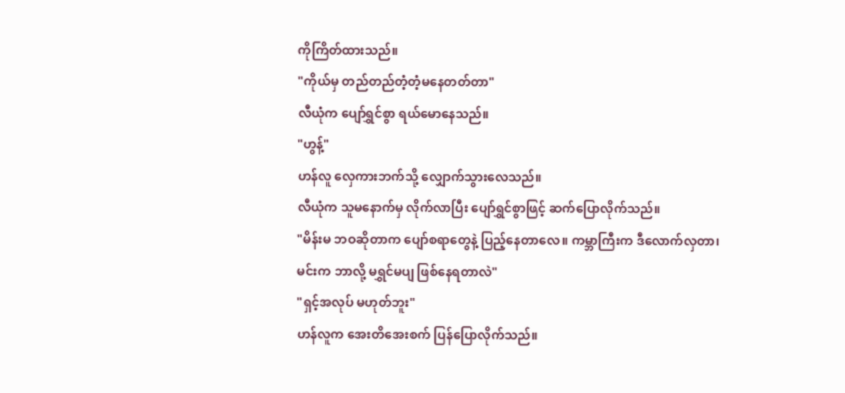ကိုကြိတ်ထားသည်။
"ကိုယ်မှ တည်တည်တံ့တံ့မနေတတ်တာ"
လီယုံက ပျော်ရွှင်စွာ ရယ်မောနေသည်။
"ဟွန့်"
ဟန်လူ လှေကားဘက်သို့ လျှောက်သွားလေသည်။
လီယုံက သူမနောက်မှ လိုက်လာပြီး ပျော်ရွှင်စွာဖြင့် ဆက်ပြောလိုက်သည်။
"မိန်းမ ဘဝဆိုတာက ပျော်စရာတွေနဲ့ ပြည့်နေတာလေ။ ကမ္ဘာကြီးက ဒီလောက်လှတာ၊ မင်းက ဘာလို့ မရွှင်မပျ ဖြစ်နေရတာလဲ"
"ရှင့်အလုပ် မဟုတ်ဘူး"
ဟန်လူက အေးတိအေးစက် ပြန်ပြောလိုက်သည်။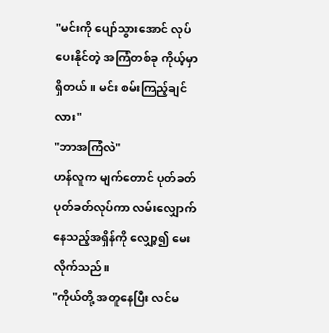"မင်းကို ပျော်သွားအောင် လုပ်ပေးနိုင်တဲ့ အကြံတစ်ခု ကိုယ့်မှာရှိတယ်။ မင်း စမ်းကြည့်ချင်လား"
"ဘာအကြံလဲ"
ဟန်လူက မျက်တောင် ပုတ်ခတ်ပုတ်ခတ်လုပ်ကာ လမ်းလျှောက်နေသည့်အရှိန်ကို လျှော့၍ မေးလိုက်သည်။
"ကိုယ်တို့ အတူနေပြီး လင်မ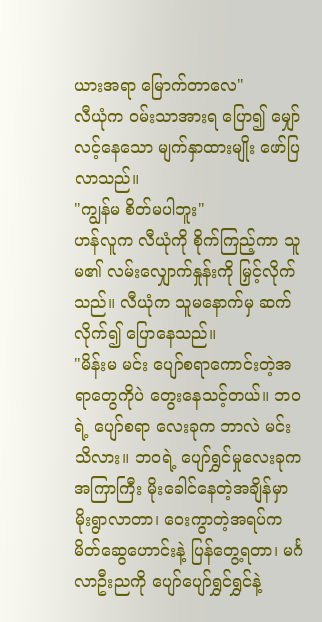ယားအရာ မြောက်တာလေ"
လီယုံက ဝမ်းသာအားရ ပြော၍ မျှော်လင့်နေသော မျက်နှာထားမျိုး ဖော်ပြလာသည်။
"ကျွန်မ စိတ်မပါဘူး"
ဟန်လူက လီယုံကို စိုက်ကြည့်ကာ သူမ၏ လမ်းလျှောက်နှုန်းကို မြှင့်လိုက်သည်။ လီယုံက သူမနောက်မှ ဆက်လိုက်၍ ပြောနေသည်။
"မိန်းမ မင်း ပျော်စရာကောင်းတဲ့အရာတွေကိုပဲ တွေးနေသင့်တယ်။ ဘဝရဲ့ ပျော်စရာ လေးခုက ဘာလဲ မင်းသိလား။ ဘဝရဲ့ ပျော်ရွှင်မှုလေးခုက အကြာကြီး မိုးခေါင်နေတဲ့အချိန်မှာ မိုးရွာလာတာ၊ ဝေးကွာတဲ့အရပ်က မိတ်ဆွေဟောင်းနဲ့ ပြန်တွေ့ရတာ၊ မင်္ဂလာဦးညကို ပျော်ပျော်ရွှင်ရွှင်နဲ့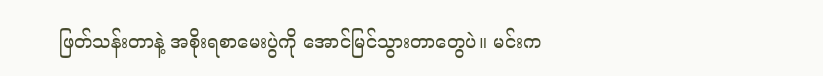ဖြတ်သန်းတာနဲ့ အစိုးရစာမေးပွဲကို အောင်မြင်သွားတာတွေပဲ။ မင်းက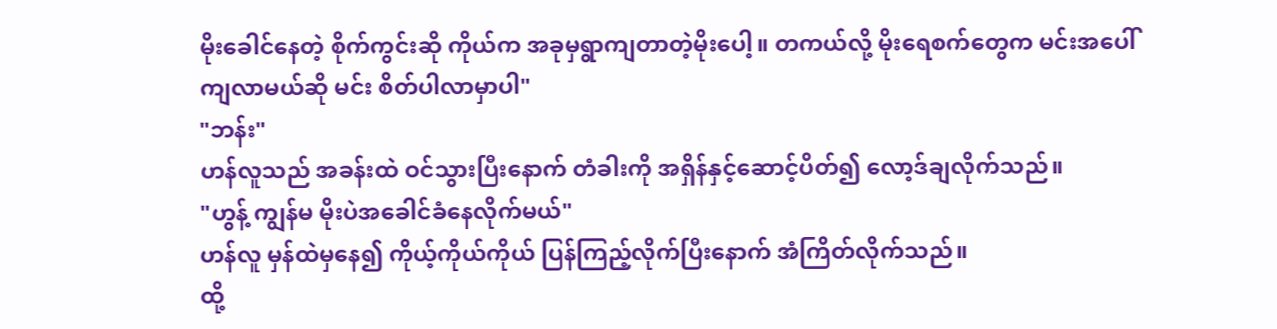မိုးခေါင်နေတဲ့ စိုက်ကွင်းဆို ကိုယ်က အခုမှရွာကျတာတဲ့မိုးပေါ့။ တကယ်လို့ မိုးရေစက်တွေက မင်းအပေါ် ကျလာမယ်ဆို မင်း စိတ်ပါလာမှာပါ"
"ဘန်း"
ဟန်လူသည် အခန်းထဲ ဝင်သွားပြီးနောက် တံခါးကို အရှိန်နှင့်ဆောင့်ပိတ်၍ လော့ဒ်ချလိုက်သည်။
"ဟွန့် ကျွန်မ မိုးပဲအခေါင်ခံနေလိုက်မယ်"
ဟန်လူ မှန်ထဲမှနေ၍ ကိုယ့်ကိုယ်ကိုယ် ပြန်ကြည့်လိုက်ပြီးနောက် အံကြိတ်လိုက်သည်။
ထို့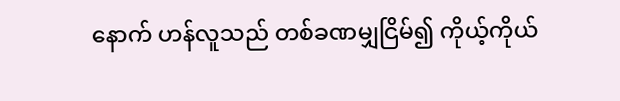နောက် ဟန်လူသည် တစ်ခဏမျှငြိမ်၍ ကိုယ့်ကိုယ်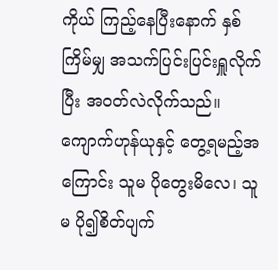ကိုယ် ကြည့်နေပြီးနောက် နှစ်ကြိမ်မျှ အသက်ပြင်းပြင်းရှူလိုက်ပြီး အဝတ်လဲလိုက်သည်။
ကျောက်ဟုန်ယုနှင့် တွေ့ရမည့်အကြောင်း သူမ ပိုတွေးမိလေ၊ သူမ ပို၍စိတ်ပျက်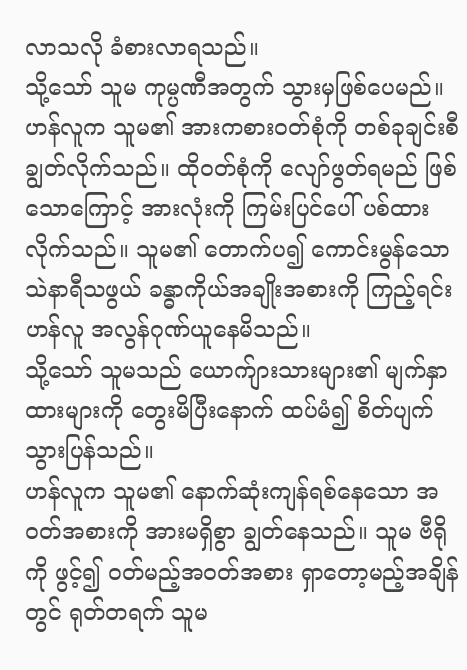လာသလို ခံစားလာရသည်။
သို့သော် သူမ ကုမ္ပဏီအတွက် သွားမှဖြစ်ပေမည်။
ဟန်လူက သူမ၏ အားကစားဝတ်စုံကို တစ်ခုချင်းစီ ချွတ်လိုက်သည်။ ထိုဝတ်စုံကို လျော်ဖွတ်ရမည် ဖြစ်သောကြောင့် အားလုံးကို ကြမ်းပြင်ပေါ် ပစ်ထားလိုက်သည်။ သူမ၏ တောက်ပ၍ ကောင်းမွန်သော သဲနာရီသဖွယ် ခန္ဓာကိုယ်အချိုးအစားကို ကြည့်ရင်း ဟန်လူ အလွန်ဂုဏ်ယူနေမိသည်။
သို့သော် သူမသည် ယောက်ျားသားများ၏ မျက်နှာထားများကို တွေးမိပြီးနောက် ထပ်မံ၍ စိတ်ပျက်သွားပြန်သည်။
ဟန်လူက သူမ၏ နောက်ဆုံးကျန်ရစ်နေသော အဝတ်အစားကို အားမရှိစွာ ချွတ်နေသည်။ သူမ ဗီရိုကို ဖွင့်၍ ဝတ်မည့်အဝတ်အစား ရှာတော့မည့်အချိန်တွင် ရုတ်တရက် သူမ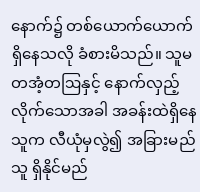နောက်၌ တစ်ယောက်ယောက် ရှိနေသလို ခံစားမိသည်။ သူမ တအံ့တဩနှင့် နောက်လှည့်လိုက်သောအခါ အခန်းထဲရှိနေသူက လီယုံမှလွဲ၍ အခြားမည်သူ ရှိနိုင်မည်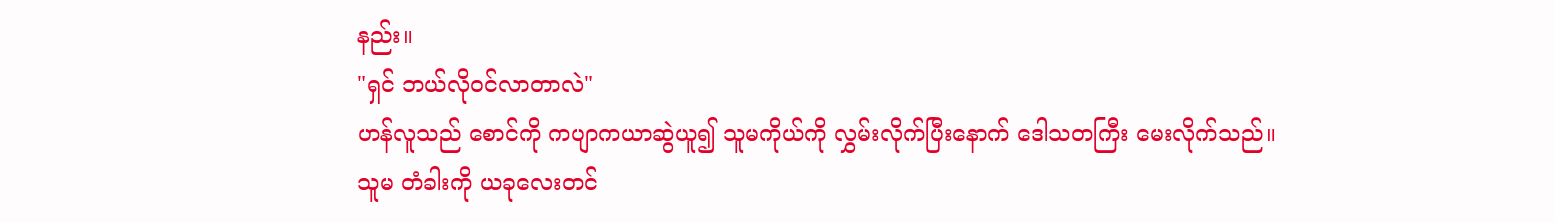နည်း။
"ရှင် ဘယ်လိုဝင်လာတာလဲ"
ဟန်လူသည် စောင်ကို ကပျာကယာဆွဲယူ၍ သူမကိုယ်ကို လွှမ်းလိုက်ပြီးနောက် ဒေါသတကြီး မေးလိုက်သည်။
သူမ တံခါးကို ယခုလေးတင်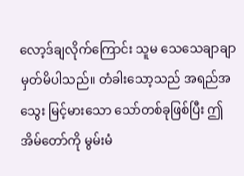လော့ဒ်ချလိုက်ကြောင်း သူမ သေသေချာချာ မှတ်မိပါသည်။ တံခါးသော့သည် အရည်အသွေး မြင့်မားသော သော်တစ်ခုဖြစ်ပြီး ဤအိမ်တော်ကို မွမ်းမံ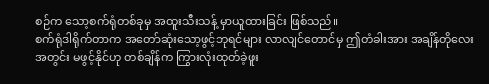စဉ်က သော့စက်ရုံတစ်ခုမှ အထူးသီးသန့် မှာယူထားခြင်း ဖြစ်သည်။
စက်ရုံဒါရိုက်တာက အတော်ဆုံးသော့ဖွင့်ဘုရင်များ လာလျင်တောင်မှ ဤတံခါးအား အချိန်တိုလေး အတွင်း မဖွင့်နိုင်ဟု တစ်ချိန်က ကြွားလုံးထုတ်ခဲ့ဖူး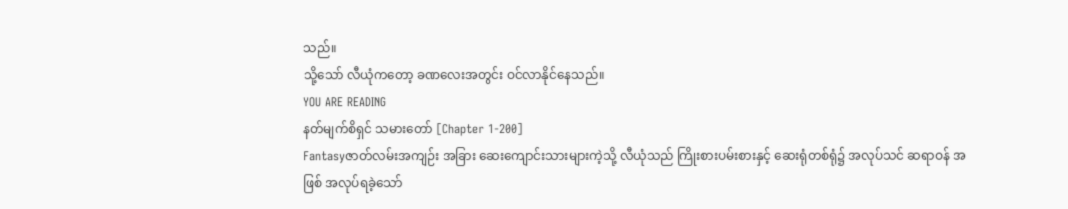သည်။
သို့သော် လီယုံကတော့ ခဏလေးအတွင်း ဝင်လာနိုင်နေသည်။
YOU ARE READING
နတ်မျက်စိရှင် သမားတော် [Chapter 1-200]
Fantasyဇာတ်လမ်းအကျဉ်း အခြား ဆေးကျောင်းသားများကဲ့သို့ လီယုံသည် ကြိုးစားပမ်းစားနှင့် ဆေးရုံတစ်ရုံ၌ အလုပ်သင် ဆရာဝန် အဖြစ် အလုပ်ရခဲ့သော်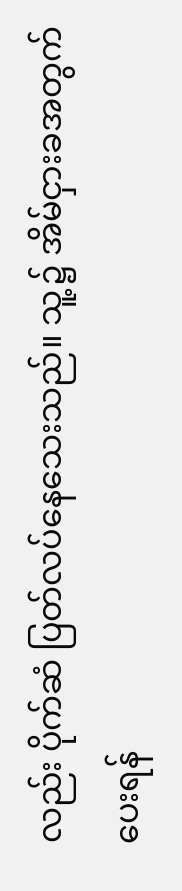လည်း ပိုက်ဆံ ပြတ်လပ်နေသေးသည်။ သူ့၌ အိမ်ငှားခအတွက် ပေးရန်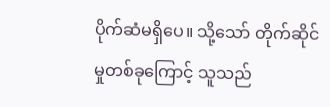ပိုက်ဆံမရှိပေ။ သို့သော် တိုက်ဆိုင်မှုတစ်ခုကြောင့် သူသည်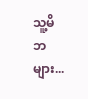သူ့မိဘများ...